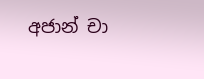අජාන් චා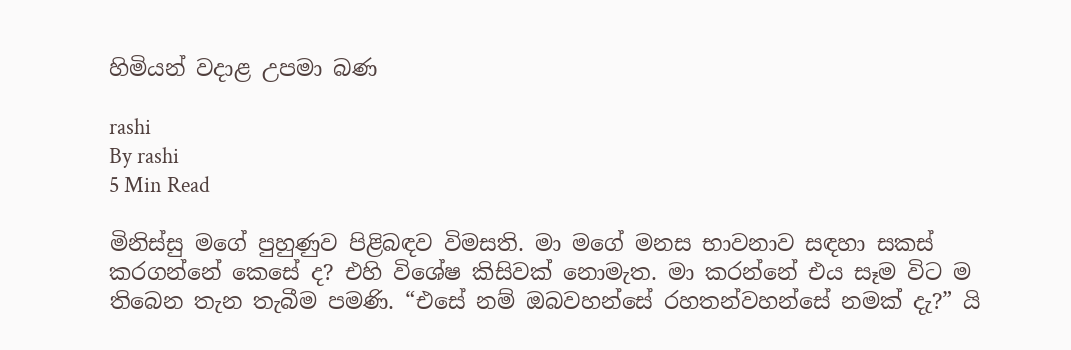හිමියන් වදාළ උපමා බණ

rashi
By rashi
5 Min Read

මිනිස්සු මගේ පුහුණුව පිළිබඳව විමසති. මා මගේ මනස භාවනාව සඳහා සකස් කරගන්නේ කෙසේ ද? එහි විශේෂ කිසිවක් නොමැත. මා කරන්නේ එය සෑම විට ම තිබෙන තැන තැබීම පමණි. “එසේ නම් ඔබවහන්සේ රහතන්වහන්සේ නමක් දැ?” යි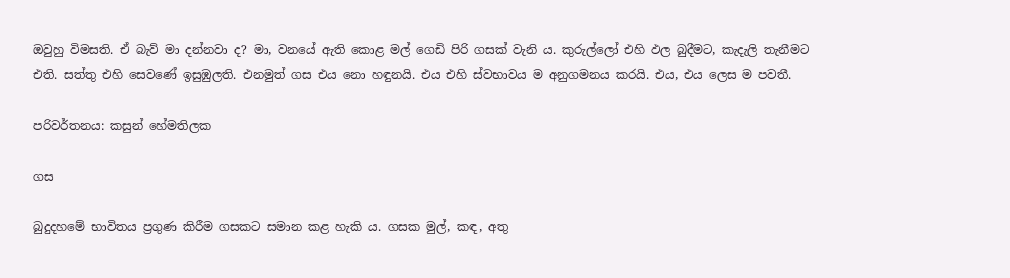ඔවුහු විමසති. ඒ බැව් මා දන්නවා ද? මා, වනයේ ඇති කොළ මල් ගෙඩි පිරි ගසක් වැනි ය. කුරුල්ලෝ එහි ඵල බුදීමට, කැදැලි තැනීමට එති. සත්තු එහි සෙවණේ ඉසුඹුලති. එනමුත් ගස එය නො හඳුනයි. එය එහි ස්වභාවය ම අනුගමනය කරයි. එය, එය ලෙස ම පවතී.

පරිවර්තනය: කසුන් හේමතිලක

ගස

බුදුදහමේ භාවිතය ප්‍රගුණ කිරීම ගසකට සමාන කළ හැකි ය. ගසක මුල්, කඳ, අතු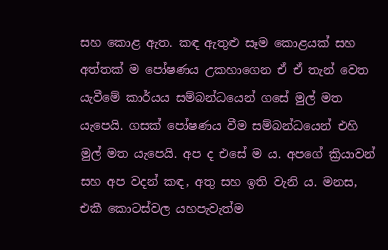සහ කොළ ඇත. කඳ ඇතුළු සෑම කොළයක් සහ අත්තක් ම පෝෂණය උකහාගෙන ඒ ඒ තැන් වෙත යැවීමේ කාර්යය සම්බන්ධයෙන් ගසේ මුල් මත යැපෙයි. ගසක් පෝෂණය වීම සම්බන්ධයෙන් එහි මුල් මත යැපෙයි. අප ද එසේ ම ය. අපගේ ක්‍රියාවන් සහ අප වදන් කඳ, අතු සහ ඉති වැනි ය. මනස, එකී කොටස්වල යහපැවැත්ම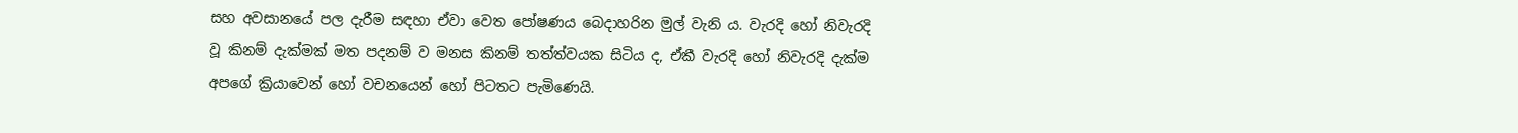සහ අවසානයේ පල දැරීම සඳහා ඒවා වෙත පෝෂණය බෙදාහරින මුල් වැනි ය. වැරදි‌ හෝ නිවැරදි වූ කිනම් දැක්මක් මත පදනම් ව මනස කිනම් තත්ත්වයක සිටිය ද, ඒකී වැරදි‌ හෝ නිවැරදි දැක්ම අපගේ ක්‍රියාවෙන් හෝ වචනයෙන් හෝ පිටතට පැමිණෙයි.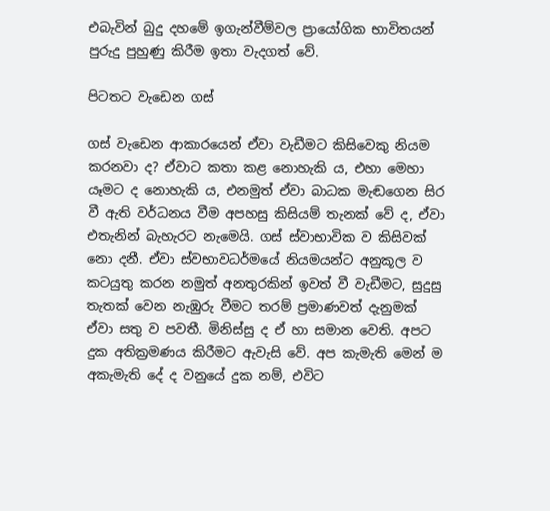එබැවින් බුදු දහමේ ඉගැන්වීම්වල ප්‍රායෝගික භාවිතයන් පුරුදු පුහුණු කිරීම ඉතා වැදගත් වේ.

පිටතට වැඩෙන ගස්

ගස් වැ‌ඩෙන ආකාරයෙන් ඒවා වැඩීමට කිසිවෙකු නියම කරනවා ද? ඒවාට කතා කළ නොහැකි ය, එහා මෙහා යෑමට ද නොහැකි ය, එනමුත් ඒවා බාධක මැඬගෙන සිර වී ඇති වර්ධනය වීම අපහසු කිසියම් තැනක් වේ ද, ඒවා එතැනින් බැහැරට නැමෙයි. ගස් ස්වාභාවික ව කිසිවක් නො දනී. ඒවා ස්වභාවධර්මයේ නියමයන්ට අනුකූල ව කටයුතු කරන නමුත් අනතුරකින් ඉවත් වී වැඩීමට, සුදුසු තැතක් වෙන නැඹුරු වීමට තරම් ප්‍රමාණවත් දැනුමක් ඒවා සතු ව පවතී. මිනිස්සු ද ඒ හා සමාන වෙති. අපට දුක අතික්‍රමණය කිරීමට ඇවැසි වේ. අප කැමැති මෙන් ම අකැමැති දේ ද වනුයේ දුක නම්, එවිට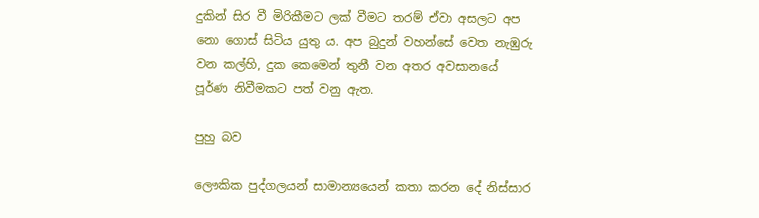දුකින් සිර වී මිරිකීමට ලක් වීමට තරම් ඒවා අසලට අප නො ගොස් සිටිය යුතු ය. අප බුදුන් වහන්සේ වෙත නැඹුරු වන කල්හි, දුක කෙමෙන් තුනී වන අතර අවසානයේ පූර්ණ නිවීමකට පත් වනු ඇත.

පුහු බව

ලෞකික පුද්ගලයන් සාමාන්‍යයෙන් කතා කරන දේ නිස්සාර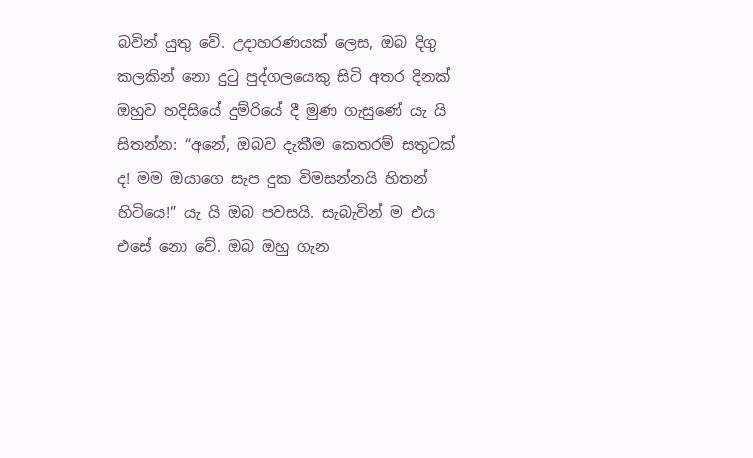බවින් යුතු වේ. උදාහරණයක් ලෙස, ඔබ දිගු කලකින් නො දුටු පුද්ගලයෙකු සිටි අතර දිනක් ඔහුව හදිසියේ දුම්රියේ දී මුණ ගැසුණේ යැ යි සිතන්න: “අනේ, ඔබව දැකීම කෙතරම් සතුටක් ද! මම ඔයාගෙ සැප දුක විමසන්නයි හිතන් හිටියෙ!” යැ යි ඔබ පවසයි. සැබැවින් ම එය එසේ නො වේ. ඔබ ඔහු ගැන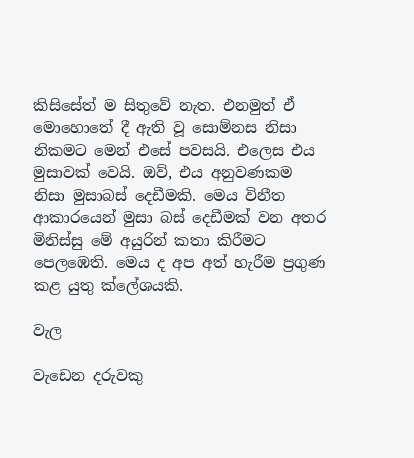කිසිසේත් ම සිතුවේ නැත. එනමුත් ඒ මොහොතේ දී ඇති වූ සොම්නස නිසා නිකමට මෙන් එසේ පවසයි. එලෙස එය මුසාවක් වෙයි. ඔව්, එය අනුවණකම නිසා මුසාබස් දෙඩීමකි. මෙය විනීත ආකාරයෙන් මුසා බස් දෙඩීමක් වන අතර මිනිස්සු මේ අයුරින් කතා කිරීමට පෙලඹෙති. මෙය ද අප අත් හැරීම ප්‍රගුණ කළ යුතු ක්ලේශයකි.

වැල

වැඩෙන දරුවකු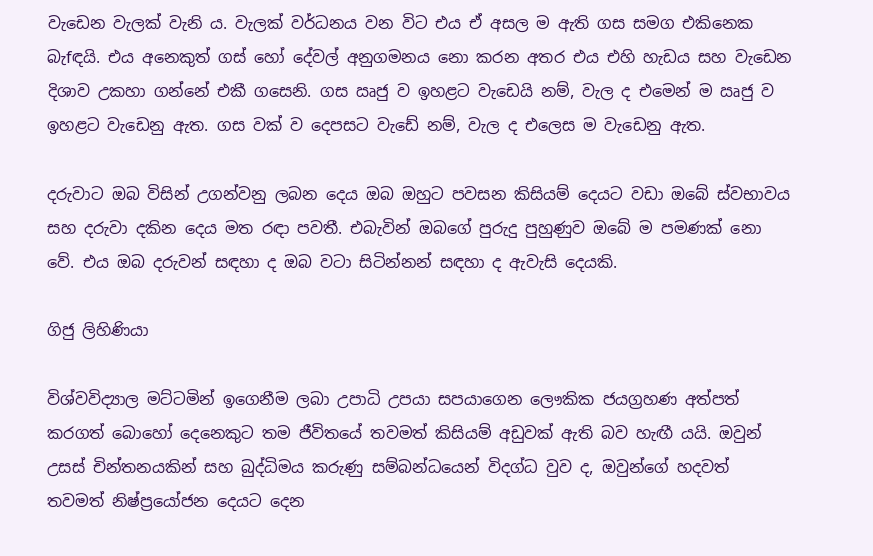වැ‌ඩෙන වැලක් වැනි ය. වැලක් වර්ධනය වන විට එය ඒ අසල ම ඇති ගස සමග එකිනෙක බැ‌fඳයි. එය අනෙකුත් ගස් හෝ දේවල් අනුගමනය නො කරන අතර එය එහි හැඩය සහ වැ‌ඩෙන දිශාව උකහා ගන්නේ එකී ගසෙනි. ගස ඍජු ව ඉහළට වැඩෙයි නම්, වැල ද එමෙන් ම ඍජු ව ඉහළට වැඩෙනු ඇත. ගස වක් ව දෙපසට වැඩේ නම්, වැල ද එලෙස ම වැඩෙනු ඇත.

දරුවාට ඔබ විසින් උගන්වනු ලබන දෙය ඔබ ඔහුට පවසන කිසියම් දෙයට වඩා ඔබේ ස්වභාවය සහ දරුවා දකින දෙය මත රඳා පවතී. එබැවින් ඔබගේ පුරුදු පුහුණුව ඔබේ ම පමණක් නො වේ. එය ඔබ දරුවන් සඳහා ද ඔබ වටා සිටින්නන් සඳහා ද ඇවැසි දෙයකි.

ගිජු ලිහිණියා

විශ්වවිද්‍යාල මට්ටමින් ඉගෙනීම ලබා උපාධි උපයා සපයාගෙන ලෞකික ජයග්‍රහණ අත්පත් කරගත් බොහෝ දෙනෙකුට තම ජීවිතයේ තවමත් කිසියම් අඩුවක් ඇති බව හැඟී යයි. ඔවුන් උසස් චින්තනයකින් සහ බුද්ධිමය කරුණු සම්බන්ධයෙන් විදග්ධ වුව ද, ඔවුන්ගේ හදවත් තවමත් නිෂ්ප්‍රයෝජන දෙයට දෙන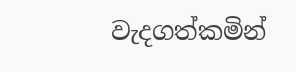වැදගත්කමින්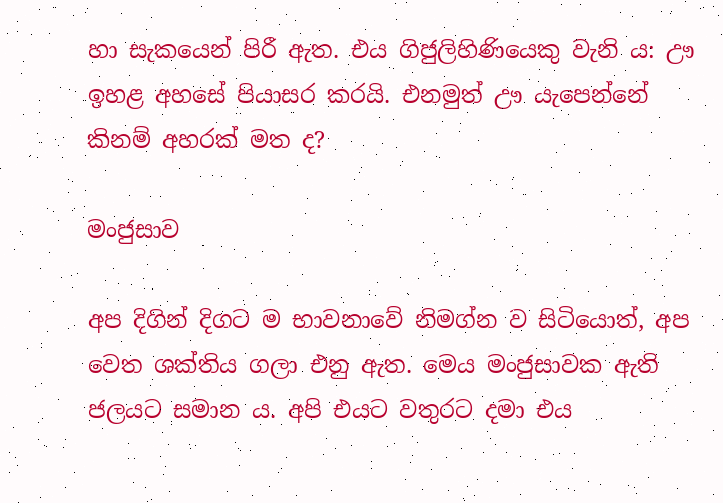හා සැකයෙන් පිරී ඇත. එය ගිජුලිහිණියෙකු වැනි ය: ඌ ඉහළ අහසේ පියාසර කරයි. එනමුත් ඌ යැපෙන්නේ කිනම් අහරක් මත ද?

මංජුසාව

අප දිගින් දිගට ම භාවනාවේ නිමග්න ව සිටියොත්, අප වෙත ශක්තිය ගලා එනු ඇත. මෙය මංජුසාවක ඇති ජලයට සමාන ය. අපි එයට වතුරට දමා එය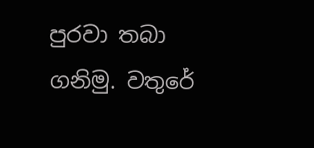පුරවා තබා ගනිමු. වතුරේ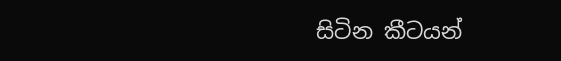සිටින කීටයන්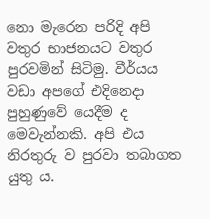නො මැරෙන පරිදි අපි වතුර භාජනයට වතුර පුරවමින් සිටිමු. වීර්යය වඩා අපගේ එදිනෙදා පුහුණුවේ යෙදීම ද මෙවැන්නකි. අපි එය නිරතුරු ව පුරවා තබාගත යුතු ය.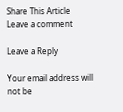Share This Article
Leave a comment

Leave a Reply

Your email address will not be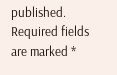published. Required fields are marked *